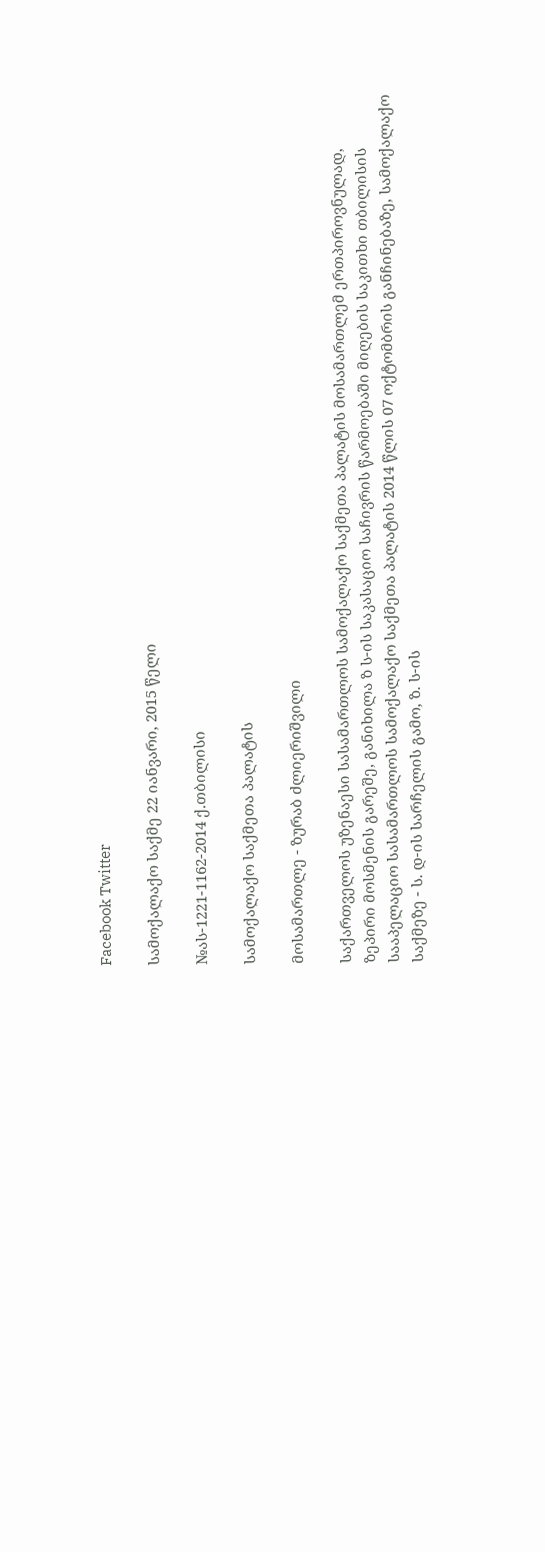Facebook Twitter

სამოქალაქო საქმე 22 იანვარი, 2015 წელი

№ას-1221-1162-2014 ქ.თბილისი

სამოქალაქო საქმეთა პალატის

მოსამართლე - ზურაბ ძლიერიშვილი

საქართველოს უზენაესი სასამართლოს სამოქალაქო საქმეთა პალატის მოსამართლემ ერთპიროვნულად, ზეპირი მოსმენის გარეშე, განიხილა ზ ს-ის საკასაციო საჩივრის წარმოებაში მიღების საკითხი თბილისის სააპელაციო სასამართლოს სამოქალაქო საქმეთა პალატის 2014 წლის 07 ოქტომბრის განჩინებაზე, სამოქალაქო საქმეზე - ს. დ-ის სარჩელის გამო, ზ. ს-ის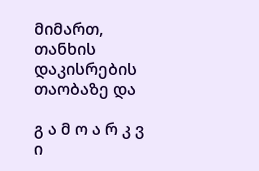მიმართ, თანხის დაკისრების თაობაზე და

გ ა მ ო ა რ კ ვ ი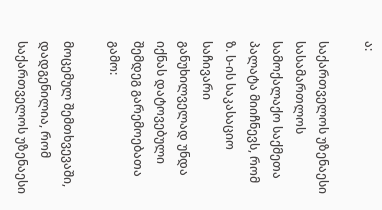ა:

საქართველოს უზენაესი სასამართლოს სამოქალაქო საქმეთა პალატა მიიჩნევს, რომ ზ. ს-ის საკასაციო საჩივარი განუხილველად უნდა იქნას დატოვებული შემდეგ გარემოებათა გამო:

მოცემულ შემთხვევაში, დადგენილია, რომ საქართველოს უზენაესი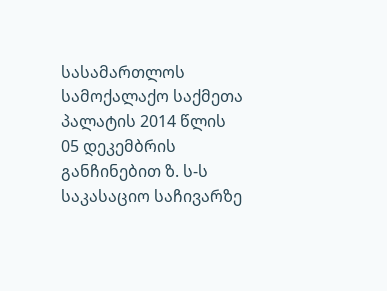სასამართლოს სამოქალაქო საქმეთა პალატის 2014 წლის 05 დეკემბრის განჩინებით ზ. ს-ს საკასაციო საჩივარზე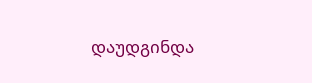დაუდგინდა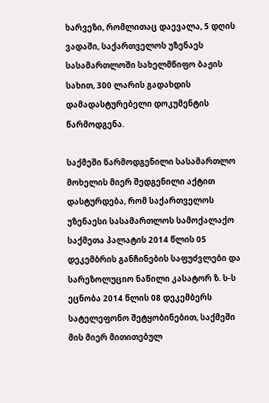ხარვეზი, რომლითაც დაევალა, 5 დღის ვადაში, საქართველოს უზენაეს სასამართლოში სახელმწიფო ბაჟის სახით, 300 ლარის გადახდის დამადასტურებელი დოკუმენტის წარმოდგენა.

საქმეში წარმოდგენილი სასამართლო მოხელის მიერ შედგენილი აქტით დასტურდება, რომ საქართველოს უზენაესი სასამართლოს სამოქალაქო საქმეთა პალატის 2014 წლის 05 დეკემბრის განჩინების საფუძვლები და სარეზოლუციო ნაწილი კასატორ ზ. ს-ს ეცნობა 2014 წლის 08 დეკემბერს სატელეფონო შეტყობინებით, საქმეში მის მიერ მითითებულ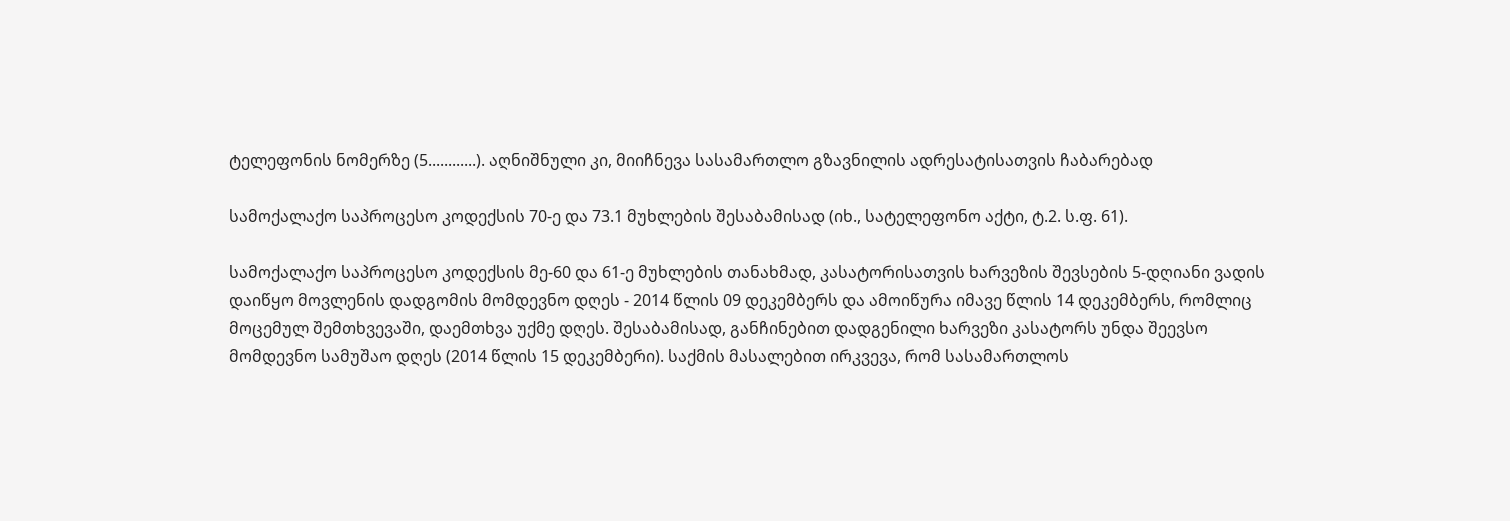ტელეფონის ნომერზე (5............). აღნიშნული კი, მიიჩნევა სასამართლო გზავნილის ადრესატისათვის ჩაბარებად

სამოქალაქო საპროცესო კოდექსის 70-ე და 73.1 მუხლების შესაბამისად (იხ., სატელეფონო აქტი, ტ.2. ს.ფ. 61).

სამოქალაქო საპროცესო კოდექსის მე-60 და 61-ე მუხლების თანახმად, კასატორისათვის ხარვეზის შევსების 5-დღიანი ვადის დაიწყო მოვლენის დადგომის მომდევნო დღეს - 2014 წლის 09 დეკემბერს და ამოიწურა იმავე წლის 14 დეკემბერს, რომლიც მოცემულ შემთხვევაში, დაემთხვა უქმე დღეს. შესაბამისად, განჩინებით დადგენილი ხარვეზი კასატორს უნდა შეევსო მომდევნო სამუშაო დღეს (2014 წლის 15 დეკემბერი). საქმის მასალებით ირკვევა, რომ სასამართლოს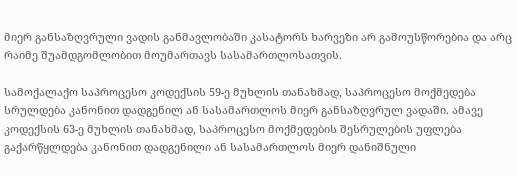მიერ განსაზღვრული ვადის განმავლობაში კასატორს ხარვეზი არ გამოუსწორებია და არც რაიმე შუამდგომლობით მოუმართავს სასამართლოსათვის.

სამოქალაქო საპროცესო კოდექსის 59-ე მუხლის თანახმად, საპროცესო მოქმედება სრულდება კანონით დადგენილ ან სასამართლოს მიერ განსაზღვრულ ვადაში. ამავე კოდექსის 63-ე მუხლის თანახმად, საპროცესო მოქმედების შესრულების უფლება გაქარწყლდება კანონით დადგენილი ან სასამართლოს მიერ დანიშნული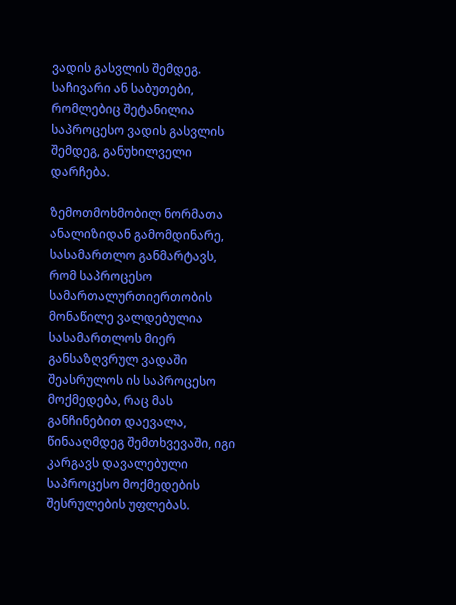ვადის გასვლის შემდეგ. საჩივარი ან საბუთები, რომლებიც შეტანილია საპროცესო ვადის გასვლის შემდეგ, განუხილველი დარჩება.

ზემოთმოხმობილ ნორმათა ანალიზიდან გამომდინარე, სასამართლო განმარტავს, რომ საპროცესო სამართალურთიერთობის მონაწილე ვალდებულია სასამართლოს მიერ განსაზღვრულ ვადაში შეასრულოს ის საპროცესო მოქმედება, რაც მას განჩინებით დაევალა, წინააღმდეგ შემთხვევაში, იგი კარგავს დავალებული საპროცესო მოქმედების შესრულების უფლებას.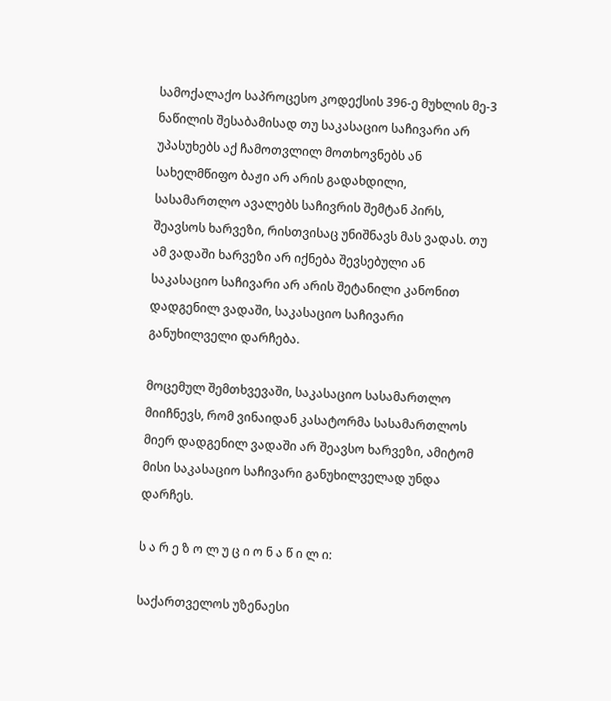სამოქალაქო საპროცესო კოდექსის 396-ე მუხლის მე-3 ნაწილის შესაბამისად თუ საკასაციო საჩივარი არ უპასუხებს აქ ჩამოთვლილ მოთხოვნებს ან სახელმწიფო ბაჟი არ არის გადახდილი, სასამართლო ავალებს საჩივრის შემტან პირს, შეავსოს ხარვეზი, რისთვისაც უნიშნავს მას ვადას. თუ ამ ვადაში ხარვეზი არ იქნება შევსებული ან საკასაციო საჩივარი არ არის შეტანილი კანონით დადგენილ ვადაში, საკასაციო საჩივარი განუხილველი დარჩება.

მოცემულ შემთხვევაში, საკასაციო სასამართლო მიიჩნევს, რომ ვინაიდან კასატორმა სასამართლოს მიერ დადგენილ ვადაში არ შეავსო ხარვეზი, ამიტომ მისი საკასაციო საჩივარი განუხილველად უნდა დარჩეს.

ს ა რ ე ზ ო ლ უ ც ი ო ნ ა წ ი ლ ი:

საქართველოს უზენაესი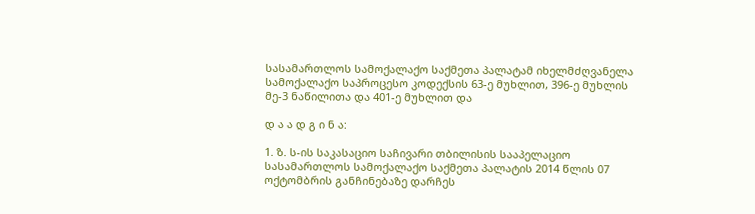სასამართლოს სამოქალაქო საქმეთა პალატამ იხელმძღვანელა სამოქალაქო საპროცესო კოდექსის 63-ე მუხლით, 396-ე მუხლის მე-3 ნაწილითა და 401-ე მუხლით და

დ ა ა დ გ ი ნ ა:

1. ზ. ს-ის საკასაციო საჩივარი თბილისის სააპელაციო სასამართლოს სამოქალაქო საქმეთა პალატის 2014 წლის 07 ოქტომბრის განჩინებაზე დარჩეს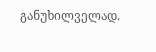განუხილველად.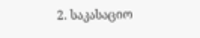2. საკასაციო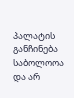პალატის განჩინება საბოლოოა და არ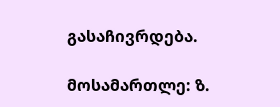გასაჩივრდება.

მოსამართლე: ზ.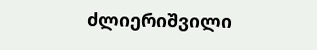ძლიერიშვილი